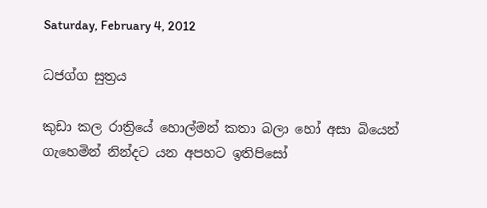Saturday, February 4, 2012

ධජග්ග සුත්‍රය

කුඩා කල රාත්‍රියේ හොල්මන් කතා බලා හෝ අසා බියෙන් ගැහෙමින් නින්දට යන අපහට ඉතිපිසෝ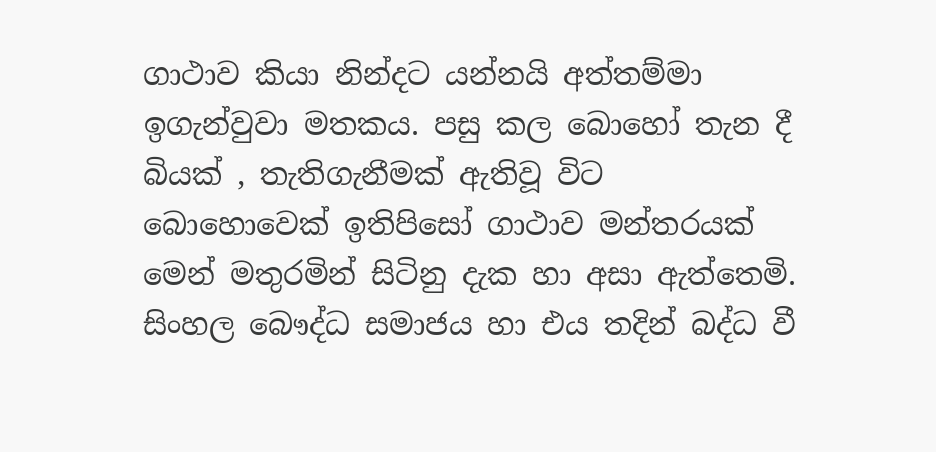ගාථාව කියා නින්දට යන්නයි අත්තම්මා ඉගැන්වුවා මතකය. පසු කල බොහෝ තැන දී බියක් , තැතිගැනීමක් ඇතිවූ විට බොහොවෙක් ඉතිපිසෝ ගාථාව මන්තරයක් මෙන් මතුරමින් සිටිනු දැක හා අසා ඇත්තෙමි. සිංහල බෞද්ධ සමාජය හා එය තදින් බද්ධ වී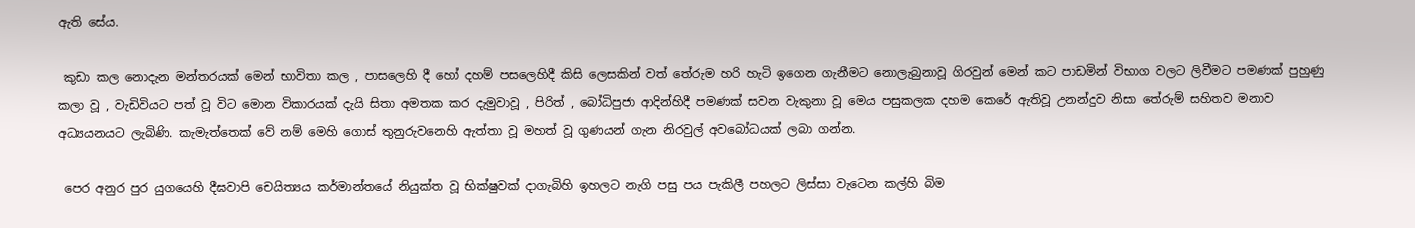ඇති සේය.

 කුඩා කල නොදැන මන්තරයක් මෙන් භාවිතා කල , පාසලෙහි දී හෝ දහම් පසලෙහිදී කිසි ලෙසකින් වත් තේරුම හරි හැටි ඉගෙන ගැනීමට නොලැබුනාවූ ගිරවුන් මෙන් කට පාඩමින් විභාග වලට ලිවීමට පමණක් පුහුණු කලා වූ , වැඩිවියට පත් වූ විට මොන විකාරයක් දැයි සිතා අමතක කර දැමුවාවූ , පිරිත් , බෝධිපුජා ආදින්හිදී පමණක් සවන වැකුනා වූ මෙය පසුකලක දහම කෙරේ ඇතිවූ උනන්දුව නිසා තේරුම් සහිතව මනාව අධ්‍යයනයට ලැබිණි. කැමැත්තෙක් වේ නම් මෙහි ගොස් තුනුරුවනෙහි ඇත්තා වූ මහත් වූ ගුණයන් ගැන නිරවුල් අවබෝධයක් ලබා ගන්න.

 පෙර අනුර පුර යුගයෙහි දීඝවාපි චෙයිත්‍යය කර්මාන්තයේ නියුක්ත වූ භික්ෂුවක් දාගැබිහි ඉහලට නැගි පසු පය පැකිලී පහලට ලිස්සා වැටෙන කල්හි බිම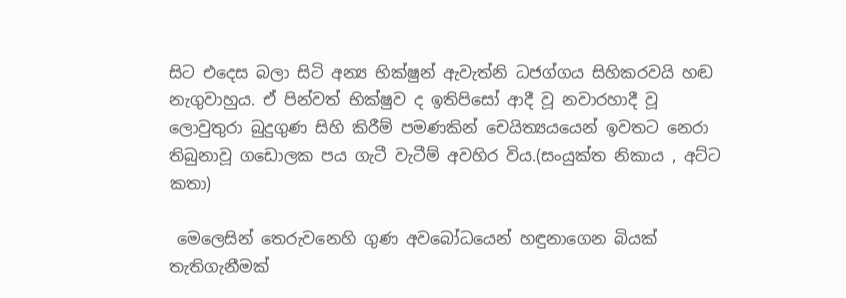සිට එදෙස බලා සිටි අන්‍ය භික්ෂුන් ඇවැත්නි ධජග්ගය සිහිකරවයි හඬ නැගුවාහුය. ඒ පින්වත් භික්ෂුව ද ඉතිපිසෝ ආදී වූ නවාරහාදී වූ ලොවුතුරා බුදුගුණ සිහි කිරීම් පමණකින් චෙයිත්‍යයයෙන් ඉවතට නෙරා තිබුනාවූ ගඩොලක පය ගැටී වැටීම් අවහිර විය.(සංයුක්ත නිකාය , අට්ට කතා)

 මෙලෙසින් තෙරුවනෙහි ගුණ අවබෝධයෙන් හඳුනාගෙන බියක් තැතිගැනීමක්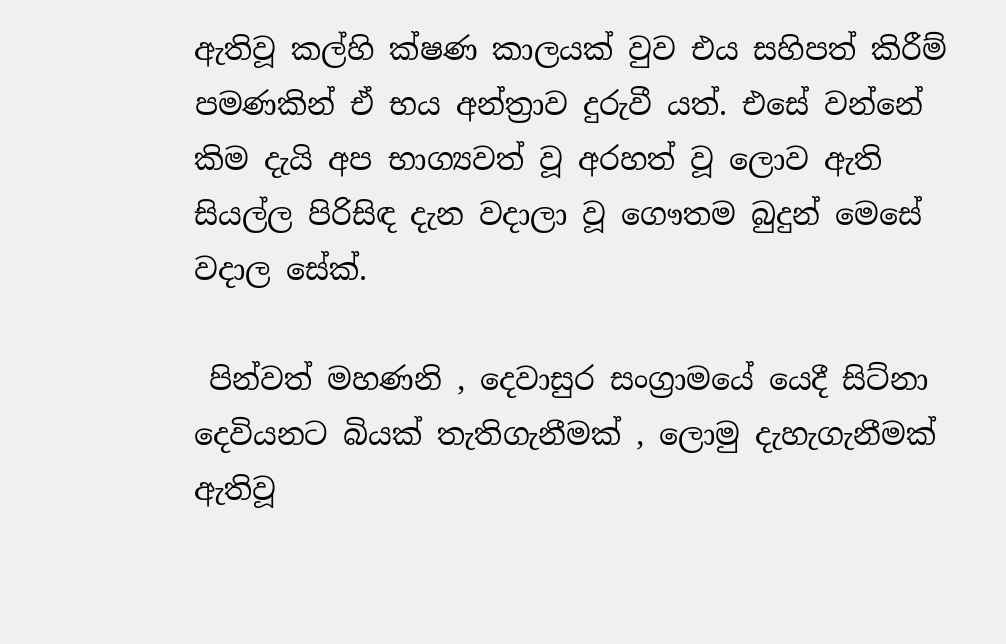ඇතිවූ කල්හි ක්ෂණ කාලයක් වුව එය සහිපත් කිරීම් පමණකින් ඒ භය අන්ත්‍රාව දුරුවී යත්. එසේ වන්නේ කිම දැයි අප භාග්‍යවත් වූ අරහත් වූ ලොව ඇති සියල්ල පිරිසිඳ දැන වදාලා වූ ගෞතම බුදුන් මෙසේ වදාල සේක්.

 පින්වත් මහණනි , දෙවාසුර සංග්‍රාමයේ යෙදී සිට්නා දෙවියනට බියක් තැතිගැනීමක් , ලොමු දැහැගැනීමක් ඇතිවූ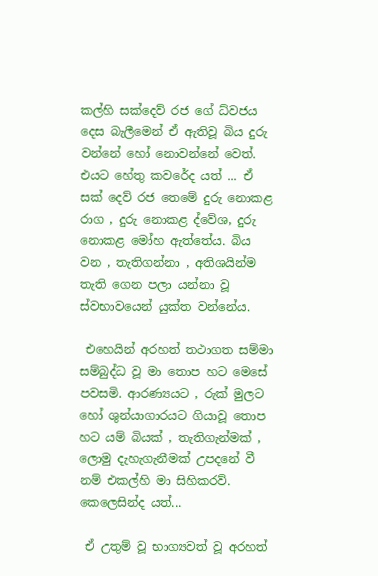කල්හි සක්දෙව් රජ ගේ ධ්වජය දෙස බැලීමෙන් ඒ ඇතිවූ බිය දුරු වන්නේ හෝ නොවන්නේ වෙත්. එයට හේතු කවරේද යත් ... ඒ සක් දෙව් රජ තෙමේ දුරු නොකළ රාග , දුරු නොකළ ද්වේශ, දුරු නොකළ මෝහ ඇත්තේය. බිය වන , තැතිගන්නා , අතිශයින්ම තැති ගෙන පලා යන්නා වූ ස්වභාවයෙන් යුක්ත වන්නේය.

 එහෙයින් අරහත් තථාගත සම්මා සම්බුද්ධ වූ මා තොප හට මෙසේ පවසමි. ආරණ්‍යයට , රුක් මුලට හෝ ශුන්යාගාරයට ගියාවූ තොප හට යම් බියක් , තැතිගැන්මක් , ලොමු දැහැගැනීමක් උපදනේ වී නම් එකල්හි මා සිහිකරව්. කෙලෙසින්ද යත්...

 ඒ උතුම් වූ භාග්‍යවත් වූ අරහත්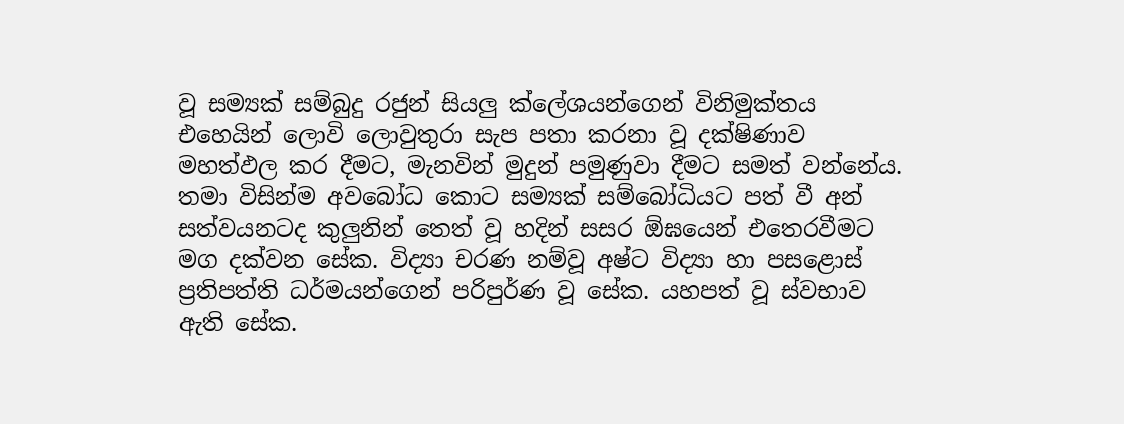වූ සම්‍යක් සම්බුදු රජුන් සියලු ක්ලේශයන්ගෙන් විනිමුක්තය එහෙයින් ලොවි ලොවුතුරා සැප පතා කරනා වූ දක්ෂිණාව මහත්ඵල කර දීමට, මැනවින් මුදුන් පමුණුවා දීමට සමත් වන්නේය. තමා විසින්ම අවබෝධ කොට සම්‍යක් සම්බෝධියට පත් වී අන් සත්වයනටද කුලුනින් තෙත් වූ හදින් සසර ඕඝයෙන් එතෙරවීමට මග දක්වන සේක. විද්‍යා චරණ නම්වූ අෂ්ට විද්‍යා හා පසළොස් ප්‍රතිපත්ති ධර්මයන්ගෙන් පරිපුර්ණ වූ සේක. යහපත් වූ ස්වභාව ඇති සේක.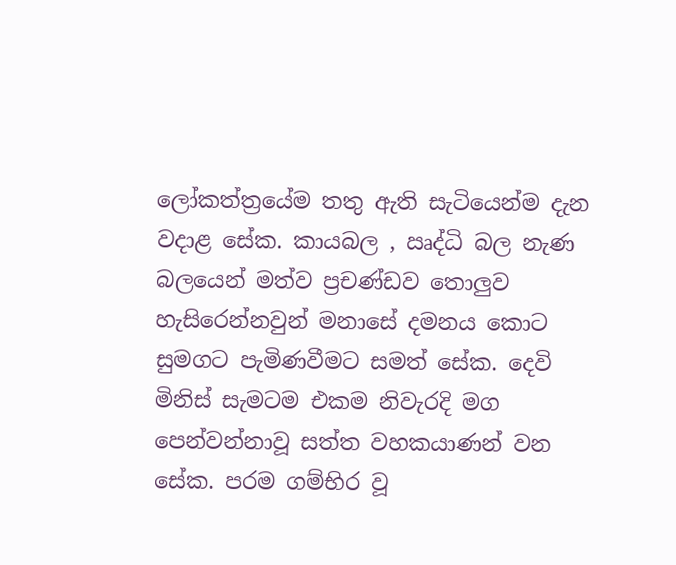ලෝකත්ත්‍රයේම තතු ඇති සැටියෙන්ම දැන වදාළ සේක. කායබල , ඍද්ධි බල නැණ බලයෙන් මත්ව ප්‍රචණ්ඩව තොලුව හැසිරෙන්නවුන් මනාසේ දමනය කොට සුමගට පැමිණවීමට සමත් සේක. දෙවි මිනිස් සැමටම එකම නිවැරදි මග පෙන්වන්නාවූ සත්ත වහකයාණන් වන සේක. පරම ගම්භිර වූ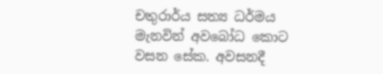චතුරාර්ය සත්‍ය ධර්මය මැනවින් අවබෝධ කොට වසන සේක. අවසනදී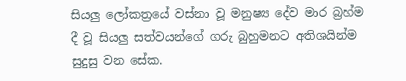සියලු ලෝකත්‍රයේ වස්නා වූ මනුෂ්‍ය දේව මාර බ්‍රහ්ම දී වූ සියලු සත්වයන්ගේ ගරු බුහුමනට අතිශයින්ම සුදුසු වන සේක.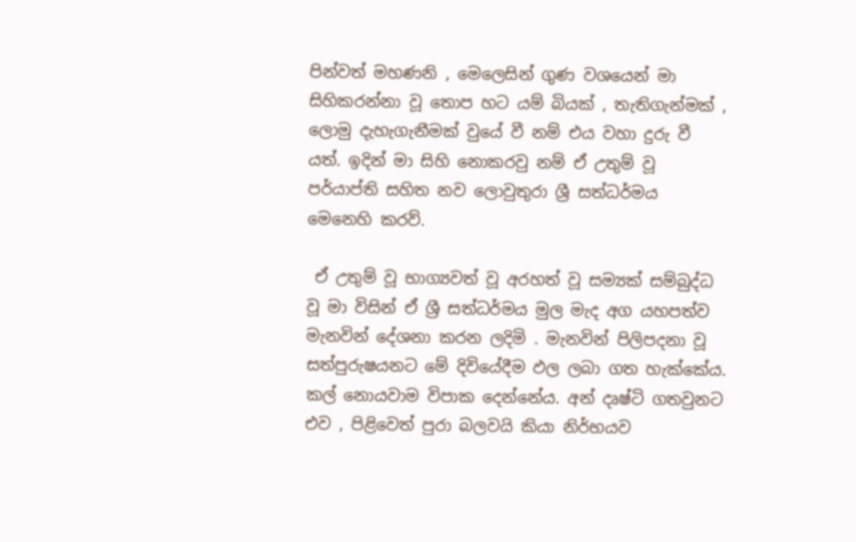පින්වත් මහණනි , මෙලෙසින් ගුණ වශයෙන් මා සිහිකරන්නා වූ තොප හට යම් බියක් , තැතිගැන්මක් , ලොමු දැහැගැනීමක් වුයේ වී නම් එය වහා දුරු වී යත්. ඉදින් මා සිහි නොකරවු නම් ඒ උතුම් වූ පර්යාප්ති සහිත නව ලොවුතුරා ශ්‍රී සත්ධර්මය මෙනෙහි කරව්.

 ඒ උතුම් වූ භාග්‍යවත් වූ අරහත් වූ සම්‍යක් සම්බුද්ධ වූ මා විසින් ඒ ශ්‍රී සත්ධර්මය මුල මැද අග යහපත්ව මැනවින් දේශනා කරන ලදිමි . මැනවින් පිලිපදනා වූ සත්පුරුෂයනට මේ දිවියේදීම ඵල ලබා ගත හැක්කේය. කල් නොයවාම විපාක දෙන්නේය. අන් දෘෂ්ටි ගතවුනට එව , පිළිවෙත් පුරා බලවයි කියා නිර්භයව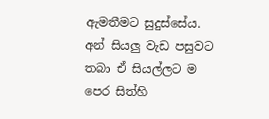ඇමතීමට සුදුස්සේය. අන් සියලු වැඩ පසුවට තබා ඒ සියල්ලට ම පෙර සිත්හි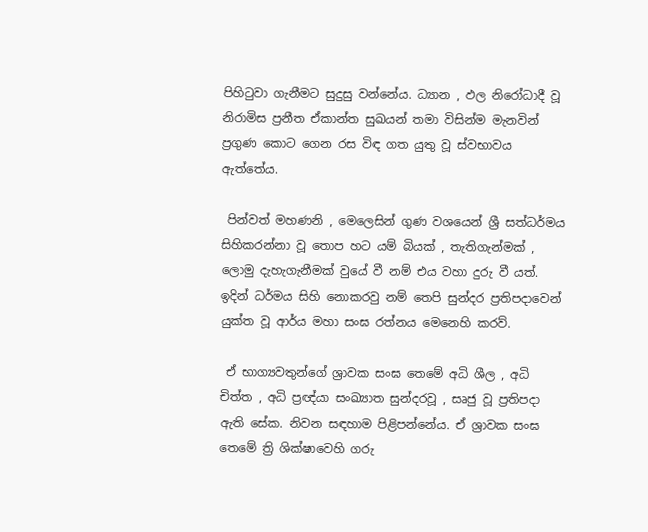පිහිටුවා ගැනීමට සුදුසු වන්නේය. ධ්‍යාන , ඵල නිරෝධාදී වූ නිරාමිස ප්‍රනීත ඒකාන්ත සුඛයන් තමා විසින්ම මැනවින් ප්‍රගුණ කොට ගෙන රස විඳ ගත යුතු වූ ස්වභාවය ඇත්තේය.

 පින්වත් මහණනි , මෙලෙසින් ගුණ වශයෙන් ශ්‍රී සත්ධර්මය සිහිකරන්නා වූ තොප හට යම් බියක් , තැතිගැන්මක් , ලොමු දැහැගැනීමක් වුයේ වී නම් එය වහා දුරු වී යත්. ඉදින් ධර්මය සිහි නොකරවු නම් තෙපි සුන්දර ප්‍රතිපදාවෙන් යුක්ත වූ ආර්ය මහා සංඝ රත්නය මෙනෙහි කරව්.

 ඒ භාග්‍යවතුන්ගේ ශ්‍රාවක සංඝ තෙමේ අධි ශීල , අධි චිත්ත , අධි ප්‍රඥ්යා සංඛ්‍යාත සුන්දරවූ , සෘජු වූ ප්‍රතිපදා ඇති සේක. නිවන සඳහාම පිළිපන්නේය. ඒ ශ්‍රාවක සංඝ තෙමේ ත්‍රි ශික්ෂාවෙහි ගරු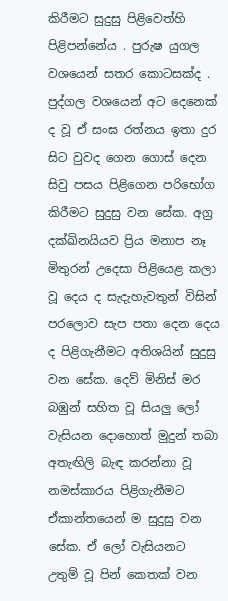කිරීමට සුදුසු පිළිවෙත්හි පිළිපන්නේය . පුරුෂ යුගල වශයෙන් සතර කොටසක්ද . පුද්ගල වශයෙන් අට දෙනෙක් ද වූ ඒ සංඝ රත්නය ඉතා දුර සිට වුවද ගෙන ගොස් දෙන සිවු පසය පිළිගෙන පරිභෝග කිරීමට සුදුසු වන සේක. අග්‍ර දක්ඛිනයියව ප්‍රිය මනාප නෑ මිතුරන් උදෙසා පිළියෙළ කලා වූ දෙය ද සැදැහැවතුන් විසින් පරලොව සැප පතා දෙන දෙය ද පිළිගැනීමට අතිශයින් සුදුසු වන සේක. දෙව් මිනිස් මර බඹුන් සහිත වූ සියලු ලෝ වැසියන දොහොත් මුදුන් තබා අතැඟිලි බැඳ කරන්නා වූ නමස්කාරය පිළිගැනීමට ඒකාන්තයෙන් ම සුදුසු වන සේක. ඒ ලෝ වැසියනට උතුම් වූ පින් කෙතක් වන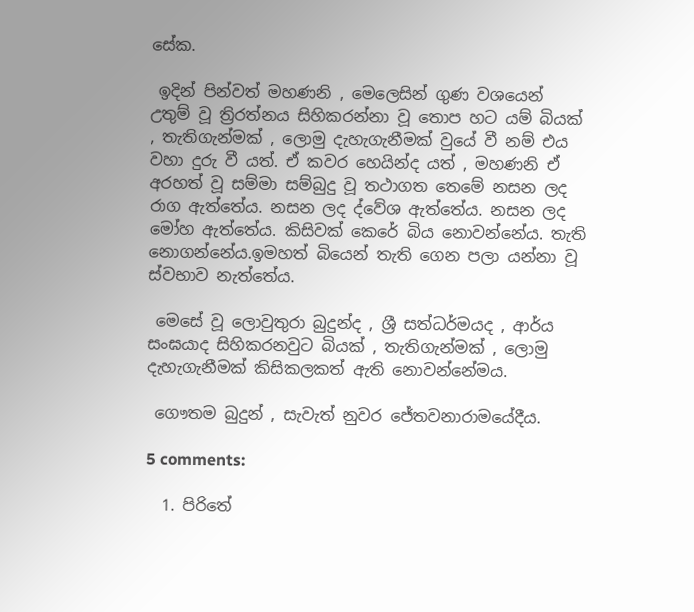සේක.

 ඉදින් පින්වත් මහණනි , මෙලෙසින් ගුණ වශයෙන් උතුම් වූ ත්‍රිරත්නය සිහිකරන්නා වූ තොප හට යම් බියක් , තැතිගැන්මක් , ලොමු දැහැගැනීමක් වුයේ වී නම් එය වහා දුරු වී යත්. ඒ කවර හෙයින්ද යත් , මහණනි ඒ අරහත් වූ සම්මා සම්බුදු වූ තථාගත තෙමේ නසන ලද රාග ඇත්තේය. නසන ලද ද්වේශ ඇත්තේය. නසන ලද මෝහ ඇත්තේය. කිසිවක් කෙරේ බිය නොවන්නේය. තැති නොගන්නේය.ඉමහත් බියෙන් තැති ගෙන පලා යන්නා වූ ස්වභාව නැත්තේය.

 මෙසේ වූ ලොවුතුරා බුදුන්ද , ශ්‍රී සත්ධර්මයද , ආර්ය සංඝයාද සිහිකරනවුට බියක් , තැතිගැන්මක් , ලොමු දැහැගැනීමක් කිසිකලකත් ඇති නොවන්නේමය.

 ගෞතම බුදුන් , සැවැත් නුවර ජේතවනාරාමයේදීය.

5 comments:

  1. පිරිතේ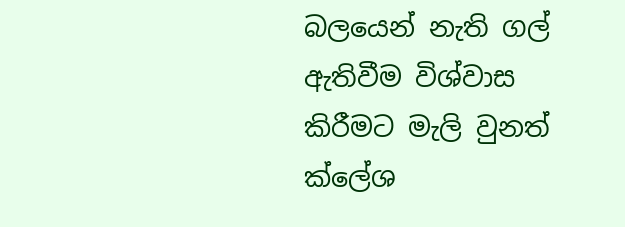බලයෙන් නැති ගල් ඇතිවීම විශ්වාස කිරීමට මැලි වුනත් ක්ලේශ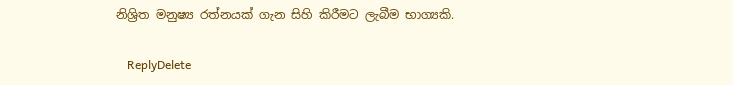නිශ්‍රිත මනුෂ්‍ය රත්නයක් ගැන සිහි කිරීමට ලැබීම භාග්‍යකි.

    ReplyDelete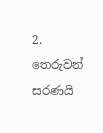2. තෙරුවන් සරණයි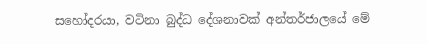සහෝදරයා, වටිනා බුද්ධ දේශනාවක් අන්තර්ජාලයේ මේ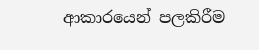ආකාරයෙන් පලකිරීම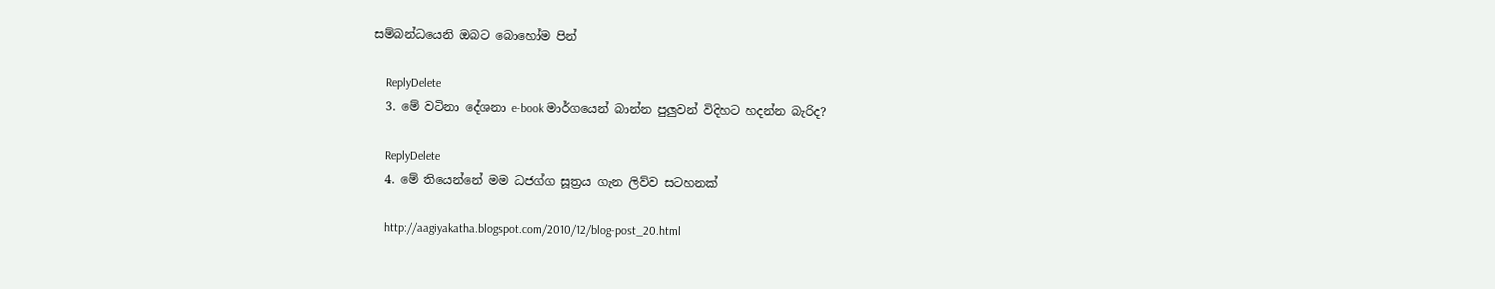සම්බන්ධයෙනි ඔබට බොහෝම පින්

    ReplyDelete
  3. මේ වටිනා දේශනා e-book මාර්ගයෙන් බාන්න පුලුවන් විදිහට හදන්න බැරිද?

    ReplyDelete
  4. මේ තියෙන්නේ මම ධජග්ග සූත්‍රය ගැන ලිව්ව සටහනක්

    http://aagiyakatha.blogspot.com/2010/12/blog-post_20.html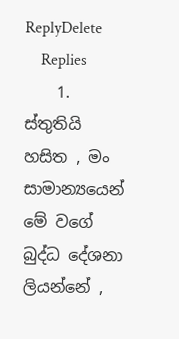ReplyDelete
    Replies
    1. ස්තුතියි හසිත , මං සාමාන්‍යයෙන් මේ වගේ බුද්ධ දේශනා ලියන්නේ ,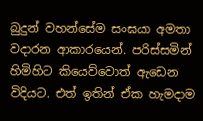බුදුන් වහන්සේම සංඝයා අමතා වදාරන ආකාරයෙන්. පරිස්සමින් හිමිහිට කියෙව්වොත් ඇඩෙන විදියට. එත් ඉතින් ඒක හැමදාම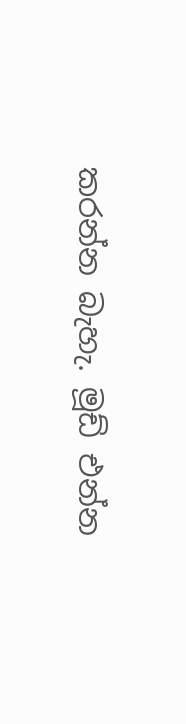කරන්න බැහැ. මූඩ් එන්න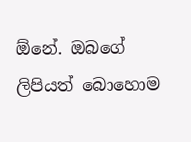ඕනේ. ඔබගේ ලිපියත් බොහොම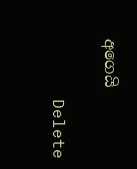අගෙයි

      Delete